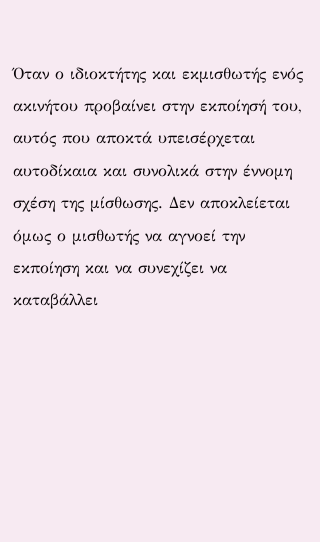Όταν ο ιδιοκτήτης και εκμισθωτής ενός ακινήτου προβαίνει στην εκποίησή του, αυτός που αποκτά υπεισέρχεται αυτοδίκαια και συνολικά στην έννομη σχέση της μίσθωσης. Δεν αποκλείεται όμως ο μισθωτής να αγνοεί την εκποίηση και να συνεχίζει να καταβάλλει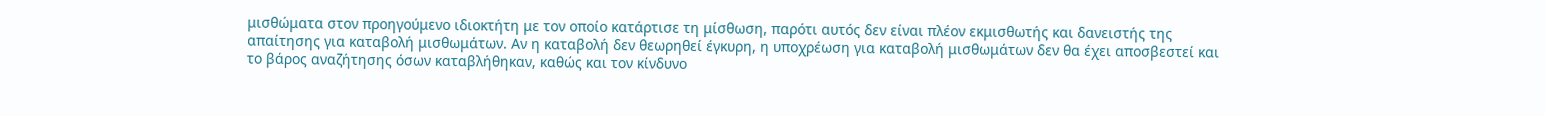μισθώματα στον προηγούμενο ιδιοκτήτη με τον οποίο κατάρτισε τη μίσθωση, παρότι αυτός δεν είναι πλέον εκμισθωτής και δανειστής της απαίτησης για καταβολή μισθωμάτων. Αν η καταβολή δεν θεωρηθεί έγκυρη, η υποχρέωση για καταβολή μισθωμάτων δεν θα έχει αποσβεστεί και το βάρος αναζήτησης όσων καταβλήθηκαν, καθώς και τον κίνδυνο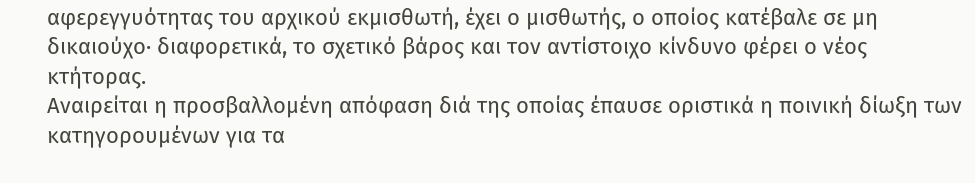αφερεγγυότητας του αρχικού εκμισθωτή, έχει ο μισθωτής, ο οποίος κατέβαλε σε μη δικαιούχο· διαφορετικά, το σχετικό βάρος και τον αντίστοιχο κίνδυνο φέρει ο νέος κτήτορας.
Αναιρείται η προσβαλλομένη απόφαση διά της οποίας έπαυσε οριστικά η ποινική δίωξη των κατηγορουμένων για τα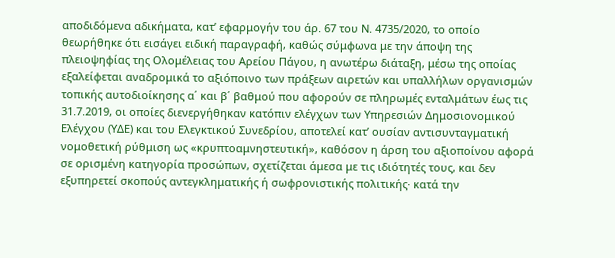αποδιδόμενα αδικήματα, κατ’ εφαρμογήν του άρ. 67 του Ν. 4735/2020, το οποίο θεωρήθηκε ότι εισάγει ειδική παραγραφή, καθώς σύμφωνα με την άποψη της πλειοψηφίας της Ολομέλειας του Αρείου Πάγου, η ανωτέρω διάταξη, μέσω της οποίας εξαλείφεται αναδρομικά το αξιόποινο των πράξεων αιρετών και υπαλλήλων οργανισμών τοπικής αυτοδιοίκησης α΄ και β΄ βαθμού που αφορούν σε πληρωμές ενταλμάτων έως τις 31.7.2019, οι οποίες διενεργήθηκαν κατόπιν ελέγχων των Υπηρεσιών Δημοσιονομικού Ελέγχου (ΥΔΕ) και του Ελεγκτικού Συνεδρίου, αποτελεί κατ’ ουσίαν αντισυνταγματική νομοθετική ρύθμιση ως «κρυπτοαμνηστευτική», καθόσον η άρση του αξιοποίνου αφορά σε ορισμένη κατηγορία προσώπων, σχετίζεται άμεσα με τις ιδιότητές τους, και δεν εξυπηρετεί σκοπούς αντεγκληματικής ή σωφρονιστικής πολιτικής· κατά την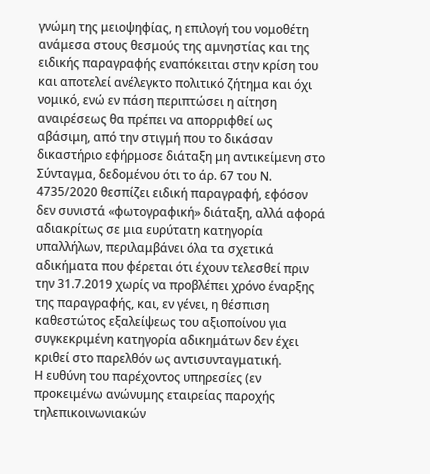γνώμη της μειοψηφίας, η επιλογή του νομοθέτη ανάμεσα στους θεσμούς της αμνηστίας και της ειδικής παραγραφής εναπόκειται στην κρίση του και αποτελεί ανέλεγκτο πολιτικό ζήτημα και όχι νομικό, ενώ εν πάση περιπτώσει η αίτηση αναιρέσεως θα πρέπει να απορριφθεί ως αβάσιμη, από την στιγμή που το δικάσαν δικαστήριο εφήρμοσε διάταξη μη αντικείμενη στο Σύνταγμα, δεδομένου ότι το άρ. 67 του Ν. 4735/2020 θεσπίζει ειδική παραγραφή, εφόσον δεν συνιστά «φωτογραφική» διάταξη, αλλά αφορά αδιακρίτως σε μια ευρύτατη κατηγορία υπαλλήλων, περιλαμβάνει όλα τα σχετικά αδικήματα που φέρεται ότι έχουν τελεσθεί πριν την 31.7.2019 χωρίς να προβλέπει χρόνο έναρξης της παραγραφής, και, εν γένει, η θέσπιση καθεστώτος εξαλείψεως του αξιοποίνου για συγκεκριμένη κατηγορία αδικημάτων δεν έχει κριθεί στο παρελθόν ως αντισυνταγματική.
Η ευθύνη του παρέχοντος υπηρεσίες (εν προκειμένω ανώνυμης εταιρείας παροχής τηλεπικοινωνιακών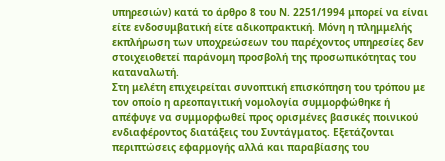υπηρεσιών) κατά το άρθρο 8 του Ν. 2251/1994 μπορεί να είναι είτε ενδοσυμβατική είτε αδικοπρακτική. Μόνη η πλημμελής εκπλήρωση των υποχρεώσεων του παρέχοντος υπηρεσίες δεν στοιχειοθετεί παράνομη προσβολή της προσωπικότητας του καταναλωτή.
Στη μελέτη επιχειρείται συνοπτική επισκόπηση του τρόπου με τον οποίο η αρεοπαγιτική νομολογία συμμορφώθηκε ή απέφυγε να συμμορφωθεί προς ορισμένες βασικές ποινικού ενδιαφέροντος διατάξεις του Συντάγματος. Εξετάζονται περιπτώσεις εφαρμογής αλλά και παραβίασης του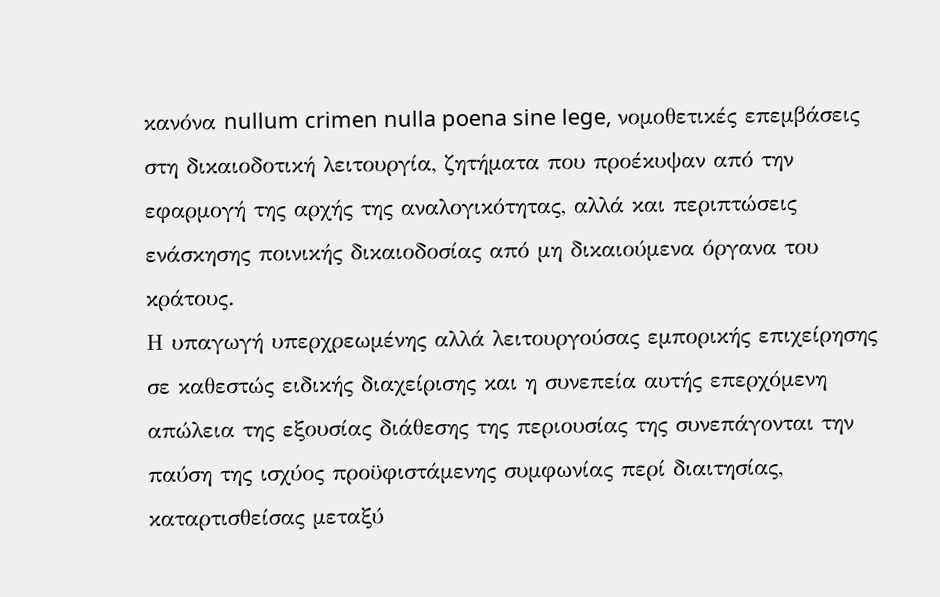κανόνα nullum crimen nulla poena sine lege, νομοθετικές επεμβάσεις στη δικαιοδοτική λειτουργία, ζητήματα που προέκυψαν από την εφαρμογή της αρχής της αναλογικότητας, αλλά και περιπτώσεις ενάσκησης ποινικής δικαιοδοσίας από μη δικαιούμενα όργανα του κράτους.
Η υπαγωγή υπερχρεωμένης αλλά λειτουργούσας εμπορικής επιχείρησης σε καθεστώς ειδικής διαχείρισης και η συνεπεία αυτής επερχόμενη απώλεια της εξουσίας διάθεσης της περιουσίας της συνεπάγονται την παύση της ισχύος προϋφιστάμενης συμφωνίας περί διαιτησίας, καταρτισθείσας μεταξύ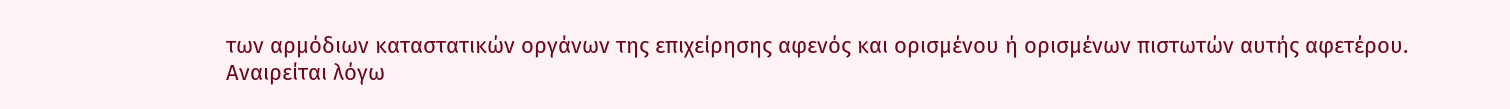των αρμόδιων καταστατικών οργάνων της επιχείρησης αφενός και ορισμένου ή ορισμένων πιστωτών αυτής αφετέρου.
Αναιρείται λόγω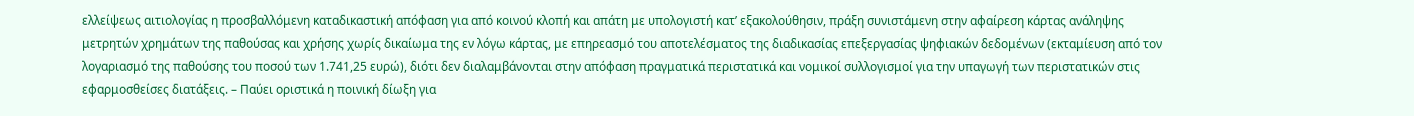ελλείψεως αιτιολογίας η προσβαλλόμενη καταδικαστική απόφαση για από κοινού κλοπή και απάτη με υπολογιστή κατ’ εξακολούθησιν, πράξη συνιστάμενη στην αφαίρεση κάρτας ανάληψης μετρητών χρημάτων της παθούσας και χρήσης χωρίς δικαίωμα της εν λόγω κάρτας, με επηρεασμό του αποτελέσματος της διαδικασίας επεξεργασίας ψηφιακών δεδομένων (εκταμίευση από τον λογαριασμό της παθούσης του ποσού των 1.741,25 ευρώ), διότι δεν διαλαμβάνονται στην απόφαση πραγματικά περιστατικά και νομικοί συλλογισμοί για την υπαγωγή των περιστατικών στις εφαρμοσθείσες διατάξεις. – Παύει οριστικά η ποινική δίωξη για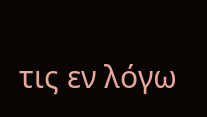τις εν λόγω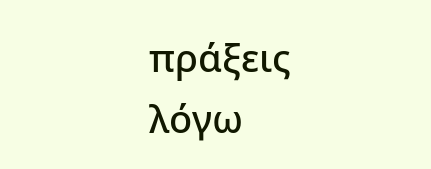πράξεις λόγω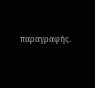παραγραφής.